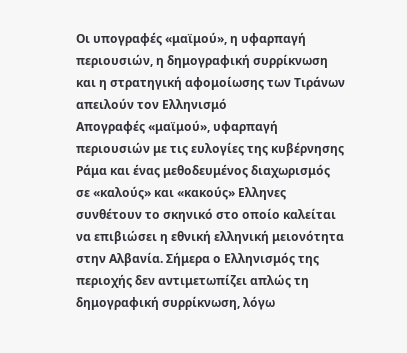Οι υπογραφές «μαϊμού», η υφαρπαγή περιουσιών, η δημογραφική συρρίκνωση και η στρατηγική αφομοίωσης των Τιράνων απειλούν τον Ελληνισμό
Απογραφές «μαϊμού», υφαρπαγή περιουσιών με τις ευλογίες της κυβέρνησης Ράμα και ένας μεθοδευμένος διαχωρισμός σε «καλούς» και «κακούς» Ελληνες συνθέτουν το σκηνικό στο οποίο καλείται να επιβιώσει η εθνική ελληνική μειονότητα στην Αλβανία. Σήμερα ο Ελληνισμός της περιοχής δεν αντιμετωπίζει απλώς τη δημογραφική συρρίκνωση, λόγω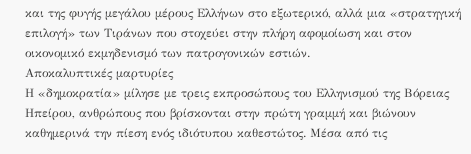και της φυγής μεγάλου μέρους Ελλήνων στο εξωτερικό, αλλά μια «στρατηγική επιλογή» των Τιράνων που στοχεύει στην πλήρη αφομοίωση και στον οικονομικό εκμηδενισμό των πατρογονικών εστιών.
Αποκαλυπτικές μαρτυρίες
Η «δημοκρατία» μίλησε με τρεις εκπροσώπους του Ελληνισμού της Βόρειας Ηπείρου, ανθρώπους που βρίσκονται στην πρώτη γραμμή και βιώνουν καθημερινά την πίεση ενός ιδιότυπου καθεστώτος. Μέσα από τις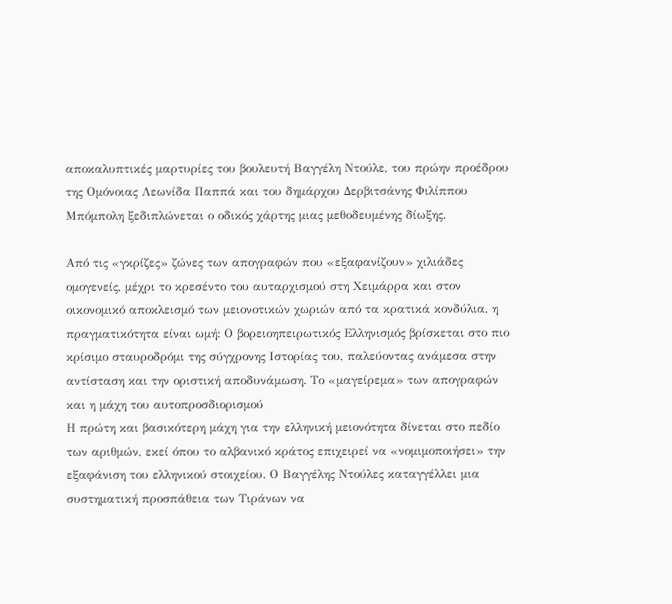αποκαλυπτικές μαρτυρίες του βουλευτή Βαγγέλη Ντούλε, του πρώην προέδρου της Ομόνοιας Λεωνίδα Παππά και του δημάρχου Δερβιτσάνης Φιλίππου Μπόμπολη ξεδιπλώνεται ο οδικός χάρτης μιας μεθοδευμένης δίωξης.

Από τις «γκρίζες» ζώνες των απογραφών που «εξαφανίζουν» χιλιάδες ομογενείς, μέχρι το κρεσέντο του αυταρχισμού στη Χειμάρρα και στον οικονομικό αποκλεισμό των μειονοτικών χωριών από τα κρατικά κονδύλια, η πραγματικότητα είναι ωμή: Ο βορειοηπειρωτικός Ελληνισμός βρίσκεται στο πιο κρίσιμο σταυροδρόμι της σύγχρονης Ιστορίας του, παλεύοντας ανάμεσα στην αντίσταση και την οριστική αποδυνάμωση. Το «μαγείρεμα» των απογραφών και η μάχη του αυτοπροσδιορισμού
Η πρώτη και βασικότερη μάχη για την ελληνική μειονότητα δίνεται στο πεδίο των αριθμών, εκεί όπου το αλβανικό κράτος επιχειρεί να «νομιμοποιήσει» την εξαφάνιση του ελληνικού στοιχείου. Ο Βαγγέλης Ντούλες καταγγέλλει μια συστηματική προσπάθεια των Τιράνων να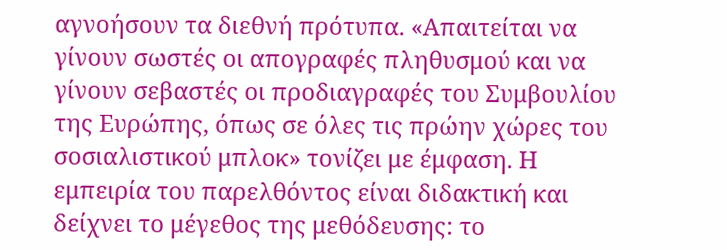αγνοήσουν τα διεθνή πρότυπα. «Απαιτείται να γίνουν σωστές οι απογραφές πληθυσμού και να γίνουν σεβαστές οι προδιαγραφές του Συμβουλίου της Ευρώπης, όπως σε όλες τις πρώην χώρες του σοσιαλιστικού μπλοκ» τονίζει με έμφαση. Η εμπειρία του παρελθόντος είναι διδακτική και δείχνει το μέγεθος της μεθόδευσης: το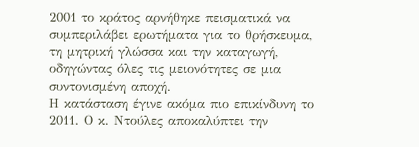2001 το κράτος αρνήθηκε πεισματικά να συμπεριλάβει ερωτήματα για το θρήσκευμα, τη μητρική γλώσσα και την καταγωγή, οδηγώντας όλες τις μειονότητες σε μια συντονισμένη αποχή.
Η κατάσταση έγινε ακόμα πιο επικίνδυνη το 2011. Ο κ. Ντούλες αποκαλύπτει την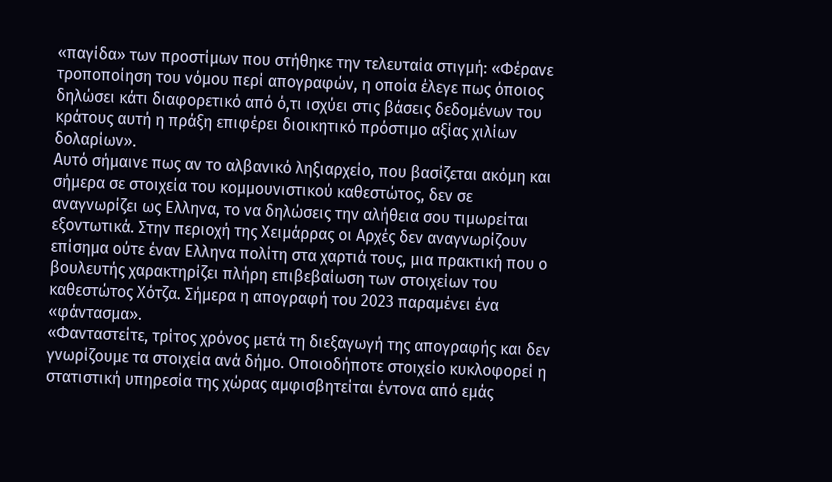«παγίδα» των προστίμων που στήθηκε την τελευταία στιγμή: «Φέρανε τροποποίηση του νόμου περί απογραφών, η οποία έλεγε πως όποιος δηλώσει κάτι διαφορετικό από ό,τι ισχύει στις βάσεις δεδομένων του κράτους αυτή η πράξη επιφέρει διοικητικό πρόστιμο αξίας χιλίων δολαρίων».
Αυτό σήμαινε πως αν το αλβανικό ληξιαρχείο, που βασίζεται ακόμη και σήμερα σε στοιχεία του κομμουνιστικού καθεστώτος, δεν σε αναγνωρίζει ως Ελληνα, το να δηλώσεις την αλήθεια σου τιμωρείται εξοντωτικά. Στην περιοχή της Χειμάρρας οι Αρχές δεν αναγνωρίζουν επίσημα ούτε έναν Ελληνα πολίτη στα χαρτιά τους, μια πρακτική που ο βουλευτής χαρακτηρίζει πλήρη επιβεβαίωση των στοιχείων του καθεστώτος Χότζα. Σήμερα η απογραφή του 2023 παραμένει ένα «φάντασμα».
«Φανταστείτε, τρίτος χρόνος μετά τη διεξαγωγή της απογραφής και δεν γνωρίζουμε τα στοιχεία ανά δήμο. Οποιοδήποτε στοιχείο κυκλοφορεί η στατιστική υπηρεσία της χώρας αμφισβητείται έντονα από εμάς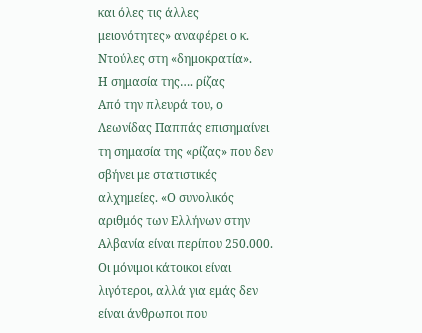και όλες τις άλλες μειονότητες» αναφέρει ο κ. Ντούλες στη «δημοκρατία».
Η σημασία της…. ρίζας
Από την πλευρά του, ο Λεωνίδας Παππάς επισημαίνει τη σημασία της «ρίζας» που δεν σβήνει με στατιστικές αλχημείες. «Ο συνολικός αριθμός των Ελλήνων στην Αλβανία είναι περίπου 250.000. Οι μόνιμοι κάτοικοι είναι λιγότεροι, αλλά για εμάς δεν είναι άνθρωποι που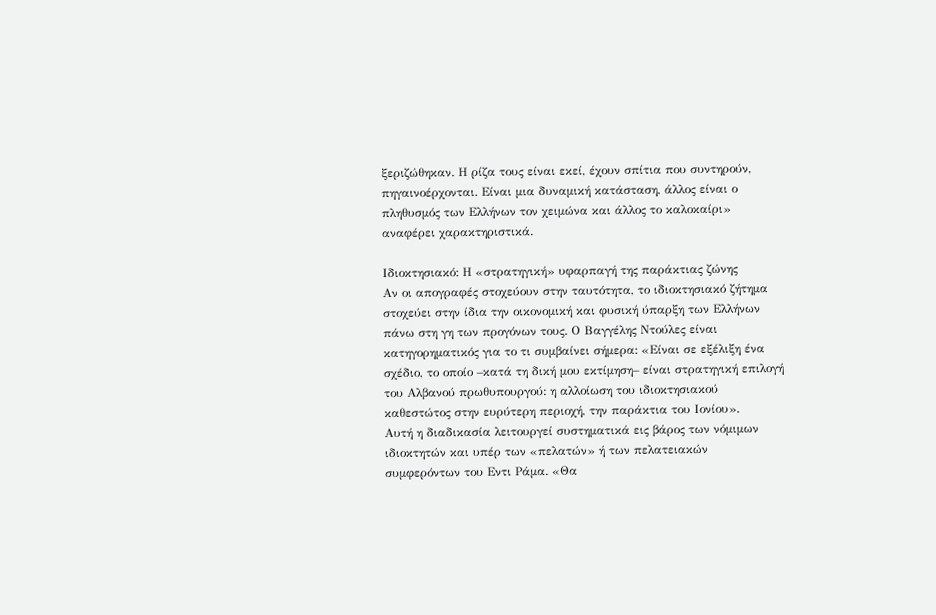ξεριζώθηκαν. Η ρίζα τους είναι εκεί, έχουν σπίτια που συντηρούν, πηγαινοέρχονται. Είναι μια δυναμική κατάσταση, άλλος είναι ο πληθυσμός των Ελλήνων τον χειμώνα και άλλος το καλοκαίρι» αναφέρει χαρακτηριστικά.

Ιδιοκτησιακό: Η «στρατηγική» υφαρπαγή της παράκτιας ζώνης
Αν οι απογραφές στοχεύουν στην ταυτότητα, το ιδιοκτησιακό ζήτημα στοχεύει στην ίδια την οικονομική και φυσική ύπαρξη των Ελλήνων πάνω στη γη των προγόνων τους. Ο Βαγγέλης Ντούλες είναι κατηγορηματικός για το τι συμβαίνει σήμερα: «Είναι σε εξέλιξη ένα σχέδιο, το οποίο –κατά τη δική μου εκτίμηση– είναι στρατηγική επιλογή του Αλβανού πρωθυπουργού: η αλλοίωση του ιδιοκτησιακού καθεστώτος στην ευρύτερη περιοχή, την παράκτια του Ιονίου».
Αυτή η διαδικασία λειτουργεί συστηματικά εις βάρος των νόμιμων ιδιοκτητών και υπέρ των «πελατών» ή των πελατειακών συμφερόντων του Εντι Ράμα. «Θα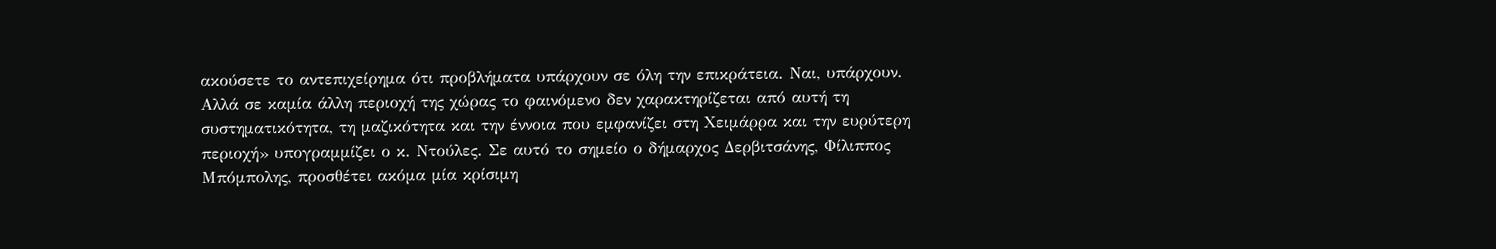ακούσετε το αντεπιχείρημα ότι προβλήματα υπάρχουν σε όλη την επικράτεια. Ναι, υπάρχουν. Αλλά σε καμία άλλη περιοχή της χώρας το φαινόμενο δεν χαρακτηρίζεται από αυτή τη συστηματικότητα, τη μαζικότητα και την έννοια που εμφανίζει στη Χειμάρρα και την ευρύτερη περιοχή» υπογραμμίζει ο κ. Ντούλες. Σε αυτό το σημείο ο δήμαρχος Δερβιτσάνης, Φίλιππος Μπόμπολης, προσθέτει ακόμα μία κρίσιμη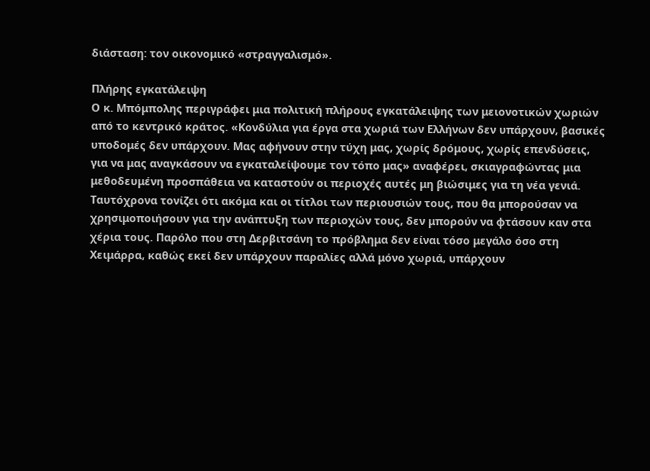διάσταση: τον οικονομικό «στραγγαλισμό».

Πλήρης εγκατάλειψη
Ο κ. Μπόμπολης περιγράφει μια πολιτική πλήρους εγκατάλειψης των μειονοτικών χωριών από το κεντρικό κράτος. «Κονδύλια για έργα στα χωριά των Ελλήνων δεν υπάρχουν, βασικές υποδομές δεν υπάρχουν. Μας αφήνουν στην τύχη μας, χωρίς δρόμους, χωρίς επενδύσεις, για να μας αναγκάσουν να εγκαταλείψουμε τον τόπο μας» αναφέρει, σκιαγραφώντας μια μεθοδευμένη προσπάθεια να καταστούν οι περιοχές αυτές μη βιώσιμες για τη νέα γενιά. Ταυτόχρονα τονίζει ότι ακόμα και οι τίτλοι των περιουσιών τους, που θα μπορούσαν να χρησιμοποιήσουν για την ανάπτυξη των περιοχών τους, δεν μπορούν να φτάσουν καν στα χέρια τους. Παρόλο που στη Δερβιτσάνη το πρόβλημα δεν είναι τόσο μεγάλο όσο στη Χειμάρρα, καθώς εκεί δεν υπάρχουν παραλίες αλλά μόνο χωριά, υπάρχουν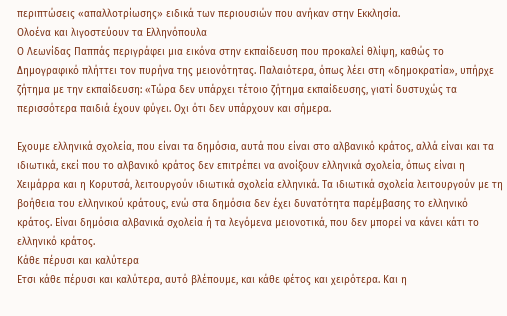περιπτώσεις «απαλλοτρίωσης» ειδικά των περιουσιών που ανήκαν στην Εκκλησία.
Ολοένα και λιγοστεύουν τα Ελληνόπουλα
Ο Λεωνίδας Παππάς περιγράφει μια εικόνα στην εκπαίδευση που προκαλεί θλίψη, καθώς το Δημογραφικό πλήττει τον πυρήνα της μειονότητας. Παλαιότερα, όπως λέει στη «δημοκρατία», υπήρχε ζήτημα με την εκπαίδευση: «Τώρα δεν υπάρχει τέτοιο ζήτημα εκπαίδευσης, γιατί δυστυχώς τα περισσότερα παιδιά έχουν φύγει. Οχι ότι δεν υπάρχουν και σήμερα.

Εχουμε ελληνικά σχολεία, που είναι τα δημόσια, αυτά που είναι στο αλβανικό κράτος, αλλά είναι και τα ιδιωτικά, εκεί που το αλβανικό κράτος δεν επιτρέπει να ανοίξουν ελληνικά σχολεία, όπως είναι η Χειμάρρα και η Κορυτσά, λειτουργούν ιδιωτικά σχολεία ελληνικά. Τα ιδιωτικά σχολεία λειτουργούν με τη βοήθεια του ελληνικού κράτους, ενώ στα δημόσια δεν έχει δυνατότητα παρέμβασης το ελληνικό κράτος. Είναι δημόσια αλβανικά σχολεία ή τα λεγόμενα μειονοτικά, που δεν μπορεί να κάνει κάτι το ελληνικό κράτος.
Κάθε πέρυσι και καλύτερα
Ετσι κάθε πέρυσι και καλύτερα, αυτό βλέπουμε, και κάθε φέτος και χειρότερα. Και η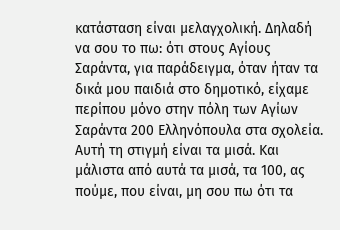κατάσταση είναι μελαγχολική. Δηλαδή να σου το πω: ότι στους Αγίους Σαράντα, για παράδειγμα, όταν ήταν τα δικά μου παιδιά στο δημοτικό, είχαμε περίπου μόνο στην πόλη των Αγίων Σαράντα 200 Ελληνόπουλα στα σχολεία. Αυτή τη στιγμή είναι τα μισά. Και μάλιστα από αυτά τα μισά, τα 100, ας πούμε, που είναι, μη σου πω ότι τα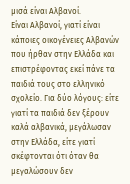μισά είναι Αλβανοί.
Είναι Αλβανοί, γιατί είναι κάποιες οικογένειες Αλβανών που ήρθαν στην Ελλάδα και επιστρέφοντας εκεί πάνε τα παιδιά τους στο ελληνικό σχολείο. Για δύο λόγους: είτε γιατί τα παιδιά δεν ξέρουν καλά αλβανικά, μεγάλωσαν στην Ελλάδα, είτε γιατί σκέφτονται ότι όταν θα μεγαλώσουν δεν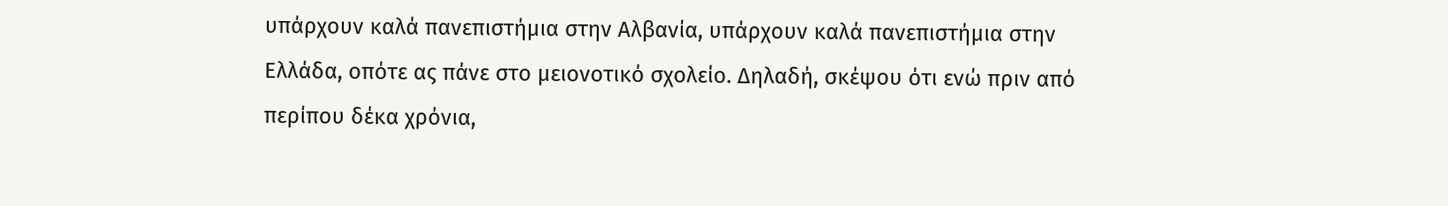υπάρχουν καλά πανεπιστήμια στην Αλβανία, υπάρχουν καλά πανεπιστήμια στην Ελλάδα, οπότε ας πάνε στο μειονοτικό σχολείο. Δηλαδή, σκέψου ότι ενώ πριν από περίπου δέκα χρόνια,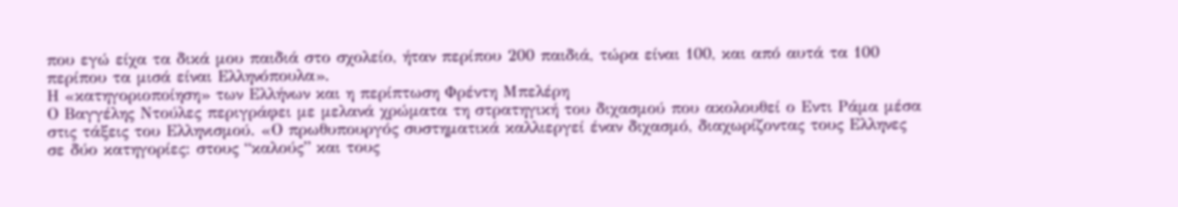που εγώ είχα τα δικά μου παιδιά στο σχολείο, ήταν περίπου 200 παιδιά, τώρα είναι 100, και από αυτά τα 100 περίπου τα μισά είναι Ελληνόπουλα».
Η «κατηγοριοποίηση» των Ελλήνων και η περίπτωση Φρέντη Μπελέρη
Ο Βαγγέλης Ντούλες περιγράφει με μελανά χρώματα τη στρατηγική του διχασμού που ακολουθεί ο Εντι Ράμα μέσα στις τάξεις του Ελληνισμού. «Ο πρωθυπουργός συστηματικά καλλιεργεί έναν διχασμό, διαχωρίζοντας τους Ελληνες σε δύο κατηγορίες: στους “καλούς” και τους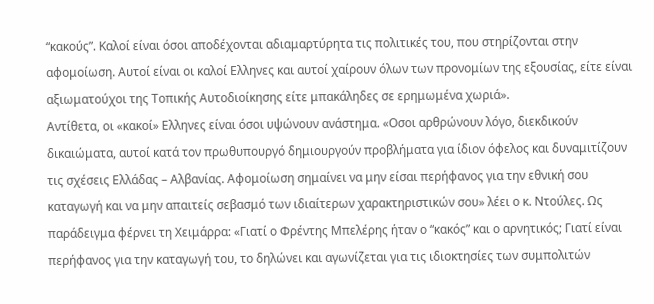“κακούς”. Καλοί είναι όσοι αποδέχονται αδιαμαρτύρητα τις πολιτικές του, που στηρίζονται στην αφομοίωση. Αυτοί είναι οι καλοί Ελληνες και αυτοί χαίρουν όλων των προνομίων της εξουσίας, είτε είναι αξιωματούχοι της Τοπικής Αυτοδιοίκησης είτε μπακάληδες σε ερημωμένα χωριά».
Αντίθετα, οι «κακοί» Ελληνες είναι όσοι υψώνουν ανάστημα. «Οσοι αρθρώνουν λόγο, διεκδικούν δικαιώματα, αυτοί κατά τον πρωθυπουργό δημιουργούν προβλήματα για ίδιον όφελος και δυναμιτίζουν τις σχέσεις Ελλάδας – Αλβανίας. Αφομοίωση σημαίνει να μην είσαι περήφανος για την εθνική σου καταγωγή και να μην απαιτείς σεβασμό των ιδιαίτερων χαρακτηριστικών σου» λέει ο κ. Ντούλες. Ως παράδειγμα φέρνει τη Χειμάρρα: «Γιατί ο Φρέντης Μπελέρης ήταν ο “κακός” και ο αρνητικός; Γιατί είναι περήφανος για την καταγωγή του, το δηλώνει και αγωνίζεται για τις ιδιοκτησίες των συμπολιτών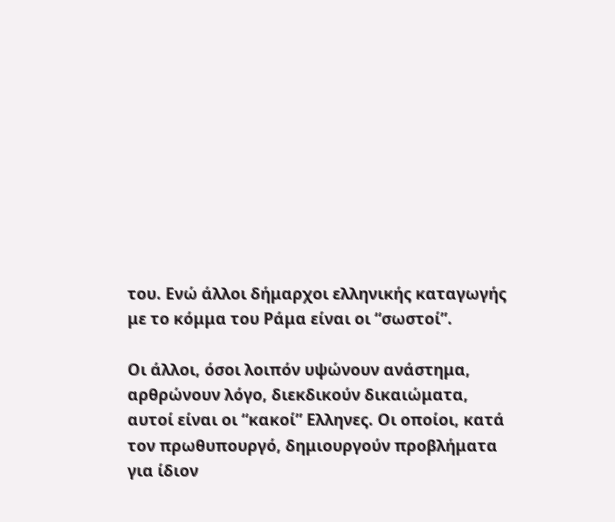του. Ενώ άλλοι δήμαρχοι ελληνικής καταγωγής με το κόμμα του Ράμα είναι οι “σωστοί”.

Οι άλλοι, όσοι λοιπόν υψώνουν ανάστημα, αρθρώνουν λόγο, διεκδικούν δικαιώματα, αυτοί είναι οι “κακοί” Ελληνες. Οι οποίοι, κατά τον πρωθυπουργό, δημιουργούν προβλήματα για ίδιον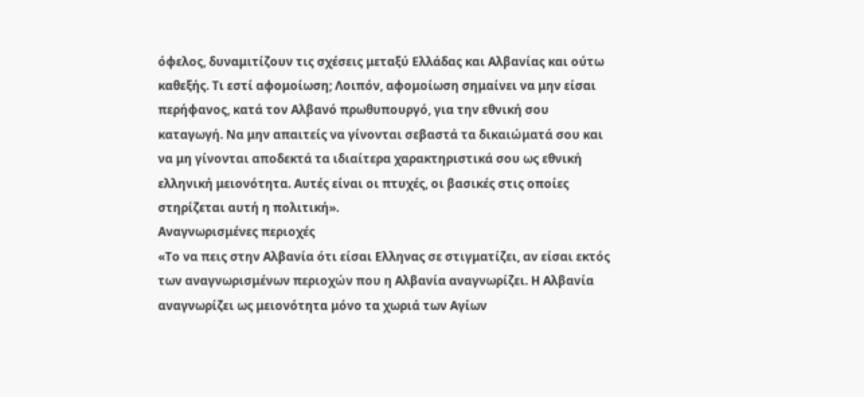όφελος, δυναμιτίζουν τις σχέσεις μεταξύ Ελλάδας και Αλβανίας και ούτω καθεξής. Τι εστί αφομοίωση; Λοιπόν, αφομοίωση σημαίνει να μην είσαι περήφανος, κατά τον Αλβανό πρωθυπουργό, για την εθνική σου καταγωγή. Να μην απαιτείς να γίνονται σεβαστά τα δικαιώματά σου και να μη γίνονται αποδεκτά τα ιδιαίτερα χαρακτηριστικά σου ως εθνική ελληνική μειονότητα. Αυτές είναι οι πτυχές, οι βασικές στις οποίες στηρίζεται αυτή η πολιτική».
Αναγνωρισμένες περιοχές
«Το να πεις στην Αλβανία ότι είσαι Ελληνας σε στιγματίζει, αν είσαι εκτός των αναγνωρισμένων περιοχών που η Αλβανία αναγνωρίζει. Η Αλβανία αναγνωρίζει ως μειονότητα μόνο τα χωριά των Αγίων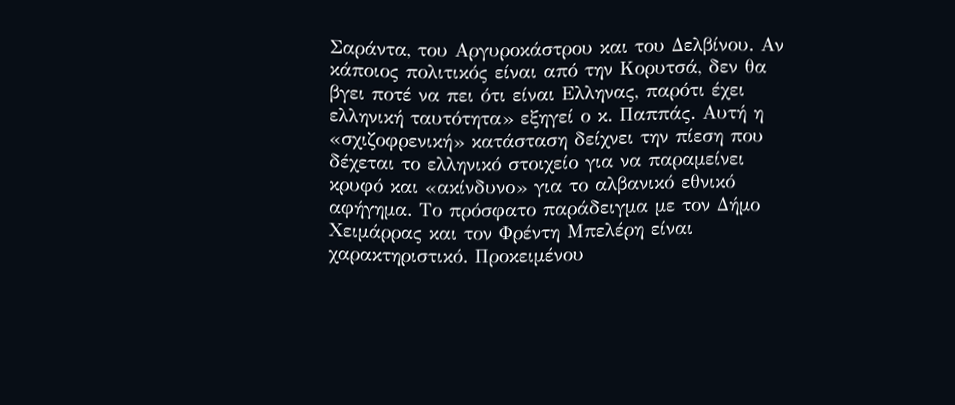Σαράντα, του Αργυροκάστρου και του Δελβίνου. Αν κάποιος πολιτικός είναι από την Κορυτσά, δεν θα βγει ποτέ να πει ότι είναι Ελληνας, παρότι έχει ελληνική ταυτότητα» εξηγεί ο κ. Παππάς. Αυτή η «σχιζοφρενική» κατάσταση δείχνει την πίεση που δέχεται το ελληνικό στοιχείο για να παραμείνει κρυφό και «ακίνδυνο» για το αλβανικό εθνικό αφήγημα. Το πρόσφατο παράδειγμα με τον Δήμο Χειμάρρας και τον Φρέντη Μπελέρη είναι χαρακτηριστικό. Προκειμένου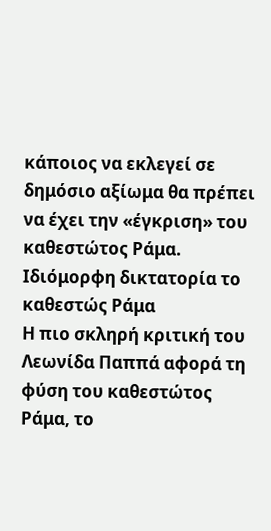κάποιος να εκλεγεί σε δημόσιο αξίωμα θα πρέπει να έχει την «έγκριση» του καθεστώτος Ράμα.
Ιδιόμορφη δικτατορία το καθεστώς Ράμα
Η πιο σκληρή κριτική του Λεωνίδα Παππά αφορά τη φύση του καθεστώτος Ράμα, το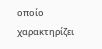οποίο χαρακτηρίζει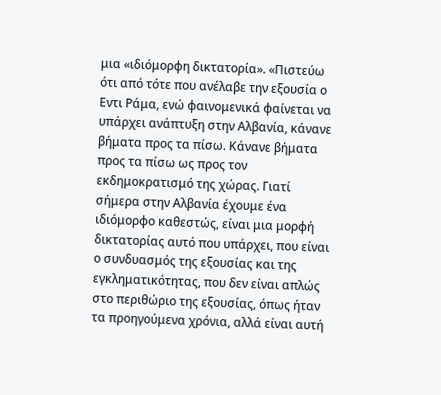μια «ιδιόμορφη δικτατορία». «Πιστεύω ότι από τότε που ανέλαβε την εξουσία ο Εντι Ράμα, ενώ φαινομενικά φαίνεται να υπάρχει ανάπτυξη στην Αλβανία, κάνανε βήματα προς τα πίσω. Κάνανε βήματα προς τα πίσω ως προς τον εκδημοκρατισμό της χώρας. Γιατί σήμερα στην Αλβανία έχουμε ένα ιδιόμορφο καθεστώς, είναι μια μορφή δικτατορίας αυτό που υπάρχει, που είναι ο συνδυασμός της εξουσίας και της εγκληματικότητας, που δεν είναι απλώς στο περιθώριο της εξουσίας, όπως ήταν τα προηγούμενα χρόνια, αλλά είναι αυτή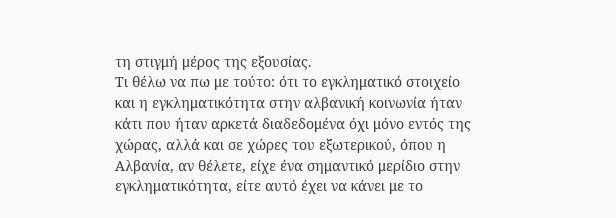τη στιγμή μέρος της εξουσίας.
Τι θέλω να πω με τούτο: ότι το εγκληματικό στοιχείο και η εγκληματικότητα στην αλβανική κοινωνία ήταν κάτι που ήταν αρκετά διαδεδομένα όχι μόνο εντός της χώρας, αλλά και σε χώρες του εξωτερικού, όπου η Αλβανία, αν θέλετε, είχε ένα σημαντικό μερίδιο στην εγκληματικότητα, είτε αυτό έχει να κάνει με το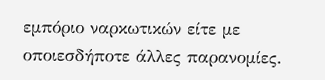εμπόριο ναρκωτικών είτε με οποιεσδήποτε άλλες παρανομίες.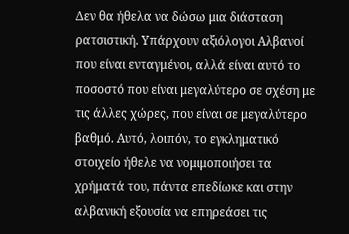Δεν θα ήθελα να δώσω μια διάσταση ρατσιστική. Υπάρχουν αξιόλογοι Αλβανοί που είναι ενταγμένοι, αλλά είναι αυτό το ποσοστό που είναι μεγαλύτερο σε σχέση με τις άλλες χώρες, που είναι σε μεγαλύτερο βαθμό. Αυτό, λοιπόν, το εγκληματικό στοιχείο ήθελε να νομιμοποιήσει τα χρήματά του, πάντα επεδίωκε και στην αλβανική εξουσία να επηρεάσει τις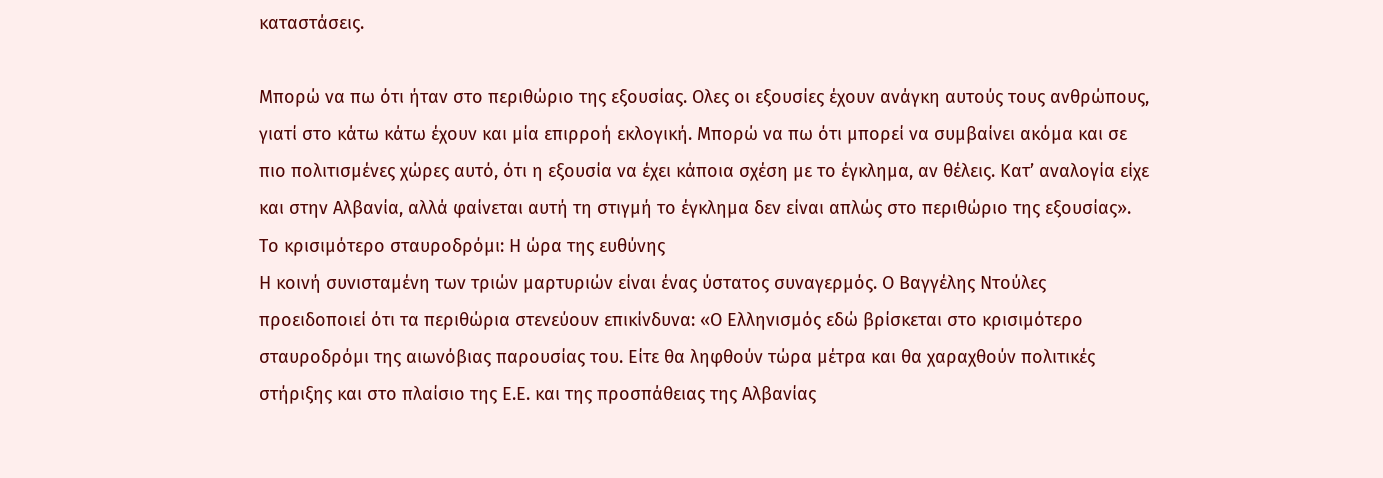καταστάσεις.

Μπορώ να πω ότι ήταν στο περιθώριο της εξουσίας. Ολες οι εξουσίες έχουν ανάγκη αυτούς τους ανθρώπους, γιατί στο κάτω κάτω έχουν και μία επιρροή εκλογική. Μπορώ να πω ότι μπορεί να συμβαίνει ακόμα και σε πιο πολιτισμένες χώρες αυτό, ότι η εξουσία να έχει κάποια σχέση με το έγκλημα, αν θέλεις. Κατ’ αναλογία είχε και στην Αλβανία, αλλά φαίνεται αυτή τη στιγμή το έγκλημα δεν είναι απλώς στο περιθώριο της εξουσίας».
Το κρισιμότερο σταυροδρόμι: Η ώρα της ευθύνης
Η κοινή συνισταμένη των τριών μαρτυριών είναι ένας ύστατος συναγερμός. Ο Βαγγέλης Ντούλες προειδοποιεί ότι τα περιθώρια στενεύουν επικίνδυνα: «Ο Ελληνισμός εδώ βρίσκεται στο κρισιμότερο σταυροδρόμι της αιωνόβιας παρουσίας του. Είτε θα ληφθούν τώρα μέτρα και θα χαραχθούν πολιτικές στήριξης και στο πλαίσιο της Ε.Ε. και της προσπάθειας της Αλβανίας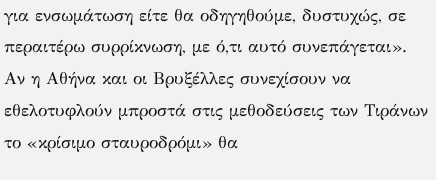για ενσωμάτωση είτε θα οδηγηθούμε, δυστυχώς, σε περαιτέρω συρρίκνωση, με ό,τι αυτό συνεπάγεται». Αν η Αθήνα και οι Βρυξέλλες συνεχίσουν να εθελοτυφλούν μπροστά στις μεθοδεύσεις των Τιράνων το «κρίσιμο σταυροδρόμι» θα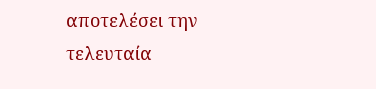αποτελέσει την τελευταία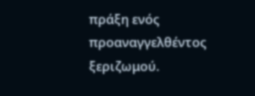πράξη ενός προαναγγελθέντος ξεριζωμού.